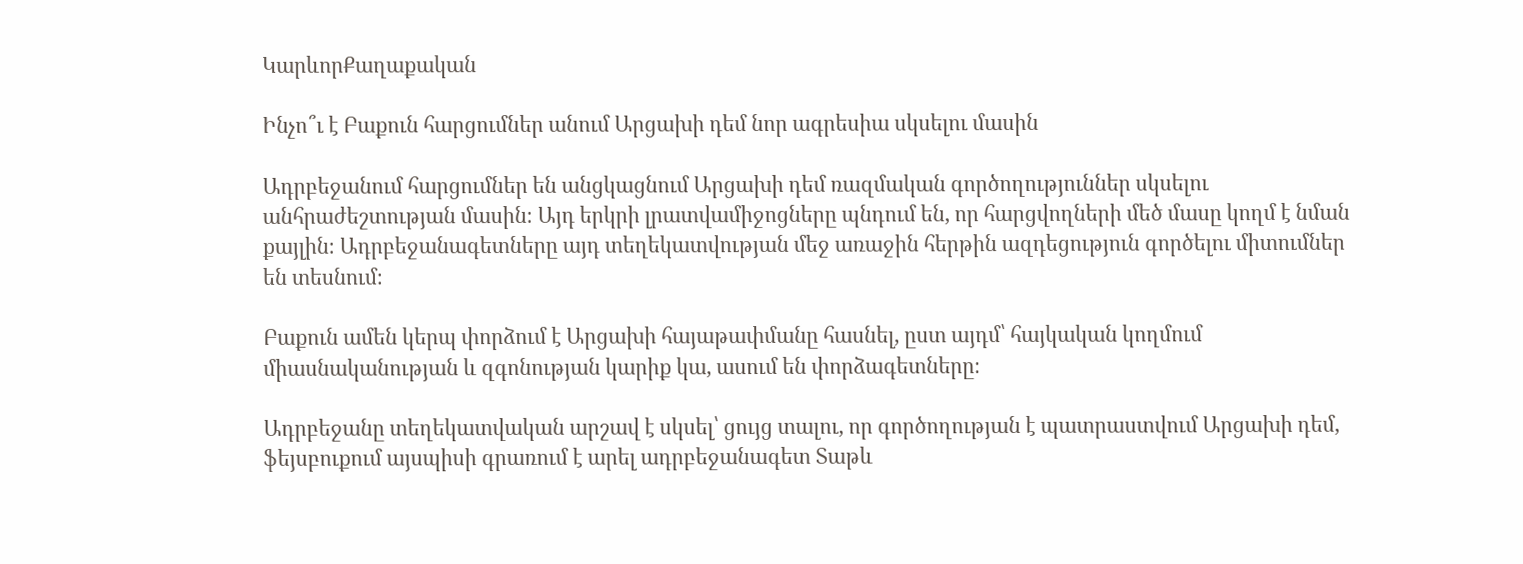ԿարևորՔաղաքական

Ինչո՞ւ է Բաքուն հարցումներ անում Արցախի դեմ նոր ագրեսիա սկսելու մասին

Ադրբեջանում հարցումներ են անցկացնում Արցախի դեմ ռազմական գործողություններ սկսելու անհրաժեշտության մասին։ Այդ երկրի լրատվամիջոցները պնդում են, որ հարցվողների մեծ մասը կողմ է նման քայլին։ Ադրբեջանագետները այդ տեղեկատվության մեջ առաջին հերթին ազդեցություն գործելու միտումներ են տեսնում։

Բաքուն ամեն կերպ փորձում է Արցախի հայաթափմանը հասնել, ըստ այդմ՝ հայկական կողմում միասնականության և զգոնության կարիք կա, ասում են փորձագետները։

Ադրբեջանը տեղեկատվական արշավ է սկսել՝ ցույց տալու, որ գործողության է պատրաստվում Արցախի դեմ, ֆեյսբուքում այսպիսի գրառում է արել ադրբեջանագետ Տաթև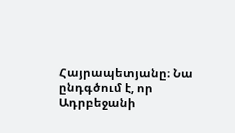Հայրապետյանը։ Նա ընդգծում է, որ Ադրբեջանի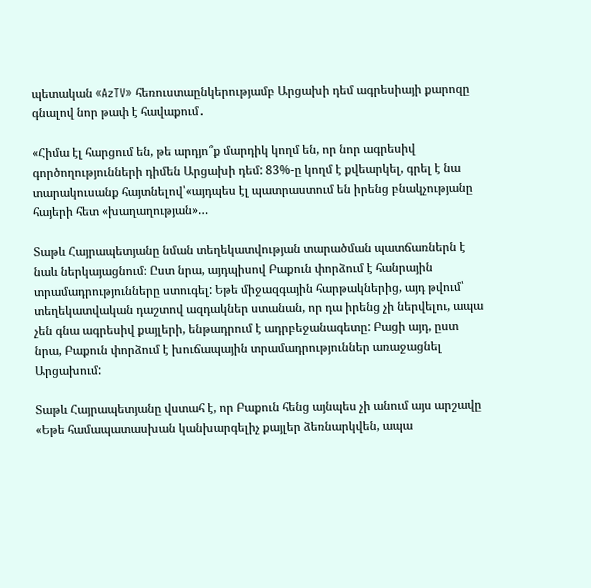պետական «AzTV» հեռուստաընկերությամբ Արցախի դեմ ագրեսիայի քարոզը գնալով նոր թափ է հավաքում․

«Հիմա էլ հարցում են, թե արդյո՞ք մարդիկ կողմ են, որ նոր ագրեսիվ գործողությունների դիմեն Արցախի դեմ: 83%-ը կողմ է քվեարկել, գրել է նա տարակուսանք հայտնելով՝«այդպես էլ պատրաստում են իրենց բնակչությանը հայերի հետ «խաղաղության»…

Տաթև Հայրապետյանը նման տեղեկատվության տարածման պատճառներն է նաև ներկայացնում։ Ըստ նրա, այդպիսով Բաքուն փորձում է հանրային տրամադրությունները ստուգել: Եթե միջազգային հարթակներից, այդ թվում՝ տեղեկատվական դաշտով ազդակներ ստանան, որ դա իրենց չի ներվելու, ապա չեն գնա ագրեսիվ քայլերի, ենթադրում է ադրբեջանագետը: Բացի այդ, ըստ նրա, Բաքուն փորձում է խուճապային տրամադրություններ առաջացնել Արցախում:

Տաթև Հայրապետյանը վստահ է, որ Բաքուն հենց այնպես չի անում այս արշավը «Եթե համապատասխան կանխարգելիչ քայլեր ձեռնարկվեն, ապա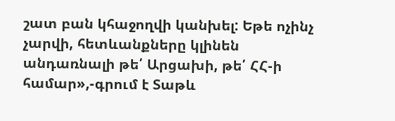շատ բան կհաջողվի կանխել: Եթե ոչինչ չարվի, հետևանքները կլինեն անդառնալի թե՛ Արցախի, թե՛ ՀՀ-ի համար»,-գրում է Տաթև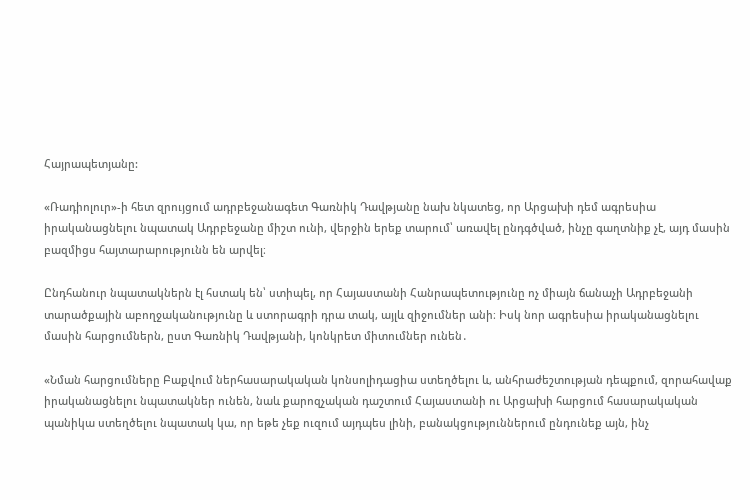Հայրապետյանը:

«Ռադիոլուր»-ի հետ զրույցում ադրբեջանագետ Գառնիկ Դավթյանը նախ նկատեց, որ Արցախի դեմ ագրեսիա իրականացնելու նպատակ Ադրբեջանը միշտ ունի, վերջին երեք տարում՝ առավել ընդգծված, ինչը գաղտնիք չէ, այդ մասին բազմիցս հայտարարությունն են արվել։

Ընդհանուր նպատակներն էլ հստակ են՝ ստիպել, որ Հայաստանի Հանրապետությունը ոչ միայն ճանաչի Ադրբեջանի տարածքային աբողջականությունը և ստորագրի դրա տակ, այլև զիջումներ անի։ Իսկ նոր ագրեսիա իրականացնելու մասին հարցումներն, ըստ Գառնիկ Դավթյանի, կոնկրետ միտումներ ունեն․

«Նման հարցումները Բաքվում ներհասարակական կոնսոլիդացիա ստեղծելու և, անհրաժեշտության դեպքում, զորահավաք իրականացնելու նպատակներ ունեն, նաև քարոզչական դաշտում Հայաստանի ու Արցախի հարցում հասարակական պանիկա ստեղծելու նպատակ կա, որ եթե չեք ուզում այդպես լինի, բանակցություններում ընդունեք այն, ինչ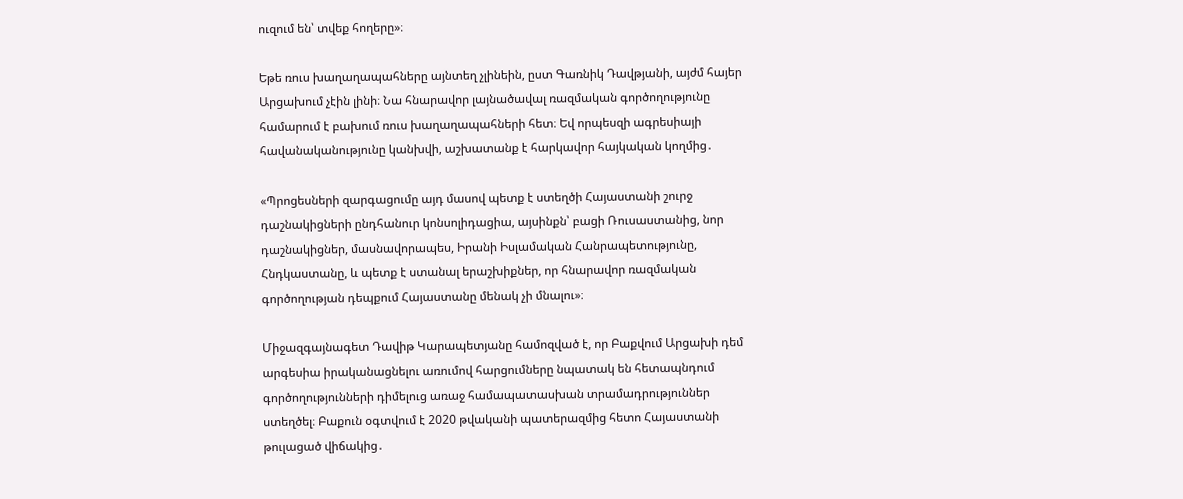ուզում են՝ տվեք հողերը»։

Եթե ռուս խաղաղապահները այնտեղ չլինեին, ըստ Գառնիկ Դավթյանի, այժմ հայեր Արցախում չէին լինի։ Նա հնարավոր լայնածավալ ռազմական գործողությունը համարում է բախում ռուս խաղաղապահների հետ։ Եվ որպեսզի ագրեսիայի հավանականությունը կանխվի, աշխատանք է հարկավոր հայկական կողմից․

«Պրոցեսների զարգացումը այդ մասով պետք է ստեղծի Հայաստանի շուրջ դաշնակիցների ընդհանուր կոնսոլիդացիա, այսինքն՝ բացի Ռուսաստանից, նոր դաշնակիցներ, մասնավորապես, Իրանի Իսլամական Հանրապետությունը, Հնդկաստանը, և պետք է ստանալ երաշխիքներ, որ հնարավոր ռազմական գործողության դեպքում Հայաստանը մենակ չի մնալու»։

Միջազգայնագետ Դավիթ Կարապետյանը համոզված է, որ Բաքվում Արցախի դեմ արգեսիա իրականացնելու առումով հարցումները նպատակ են հետապնդում գործողությունների դիմելուց առաջ համապատասխան տրամադրություններ ստեղծել։ Բաքուն օգտվում է 2020 թվականի պատերազմից հետո Հայաստանի թուլացած վիճակից․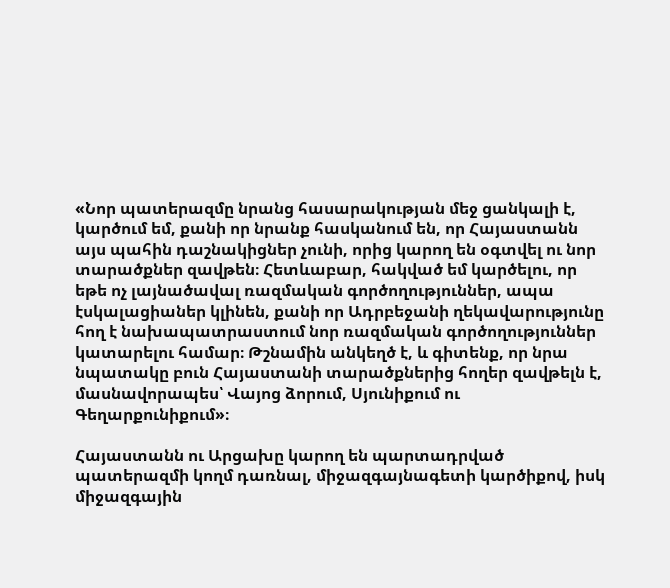«Նոր պատերազմը նրանց հասարակության մեջ ցանկալի է, կարծում եմ, քանի որ նրանք հասկանում են, որ Հայաստանն այս պահին դաշնակիցներ չունի, որից կարող են օգտվել ու նոր տարածքներ զավթեն։ Հետևաբար, հակված եմ կարծելու, որ եթե ոչ լայնածավալ ռազմական գործողություններ, ապա էսկալացիաներ կլինեն, քանի որ Ադրբեջանի ղեկավարությունը հող է նախապատրաստում նոր ռազմական գործողություններ կատարելու համար։ Թշնամին անկեղծ է, և գիտենք, որ նրա նպատակը բուն Հայաստանի տարածքներից հողեր զավթելն է, մասնավորապես՝ Վայոց ձորում, Սյունիքում ու Գեղարքունիքում»։

Հայաստանն ու Արցախը կարող են պարտադրված պատերազմի կողմ դառնալ, միջազգայնագետի կարծիքով, իսկ միջազգային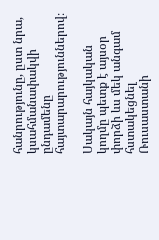հանրությունը, ըստ նրա, կսահմանափակվի ընդամենը հայտարարություններով։

Սակայն հայկական կողմը պետք է այսօր փորձի ևս մեկ անգամ հստակեցնել Ռուսաստանի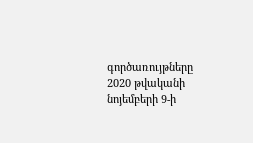գործառույթները 2020 թվականի նոյեմբերի 9-ի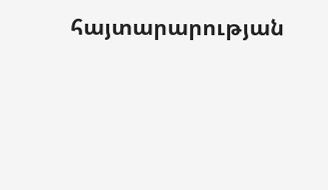հայտարարության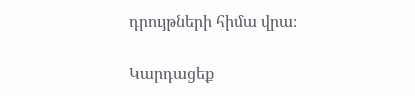դրույթների հիմա վրա։

Կարդացեք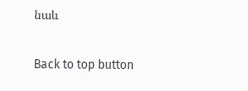նաև

Back to top button